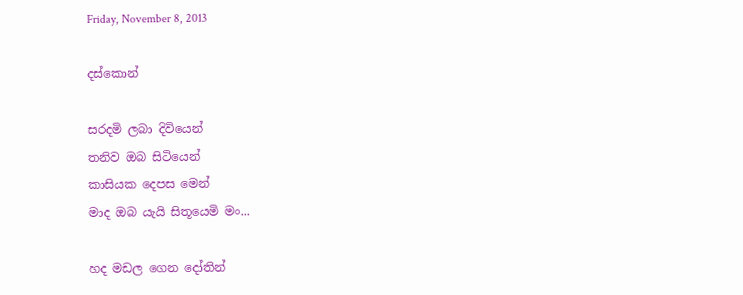Friday, November 8, 2013

දස්කොන්

සරදමි ලබා දිවියෙන්
තනිව ඔබ සිටියෙන්
කාසියක දෙපස මෙන්
මාද ඔබ යැයි සිතූයෙමි මං...

හද මඩල ගෙන දෝතින්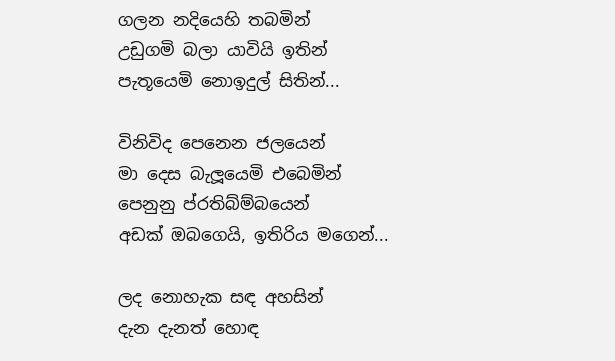ගලන නදියෙහි තබමින්
උඩුගමි බලා යාවියි ඉතින්
පැතූයෙමි නොඉදුල් සිතින්...

විනිවිද පෙනෙන ජලයෙන්
මා දෙස බැලූයෙමි එබෙමින්
පෙනුනු ප්රතිබ්ම්බයෙන්
අඩක් ඔබගෙයි, ඉතිරිය මගෙන්...

ලද නොහැක සඳ අහසින්
දැන දැනත් හොඳ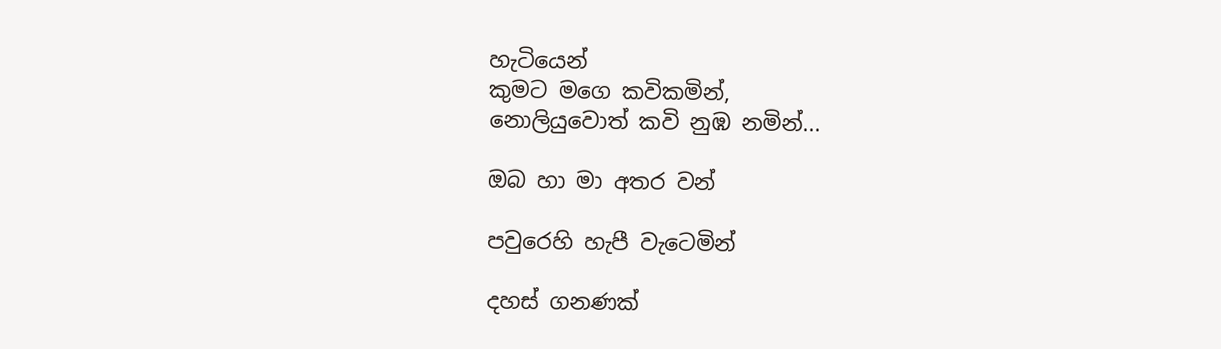හැටියෙන්
කුමට මගෙ කවිකමින්,
නොලියුවොත් කවි නුඹ නමින්...

ඔබ හා මා අතර වන්

පවුරෙහි හැපී වැටෙමින්

දහස් ගනණක්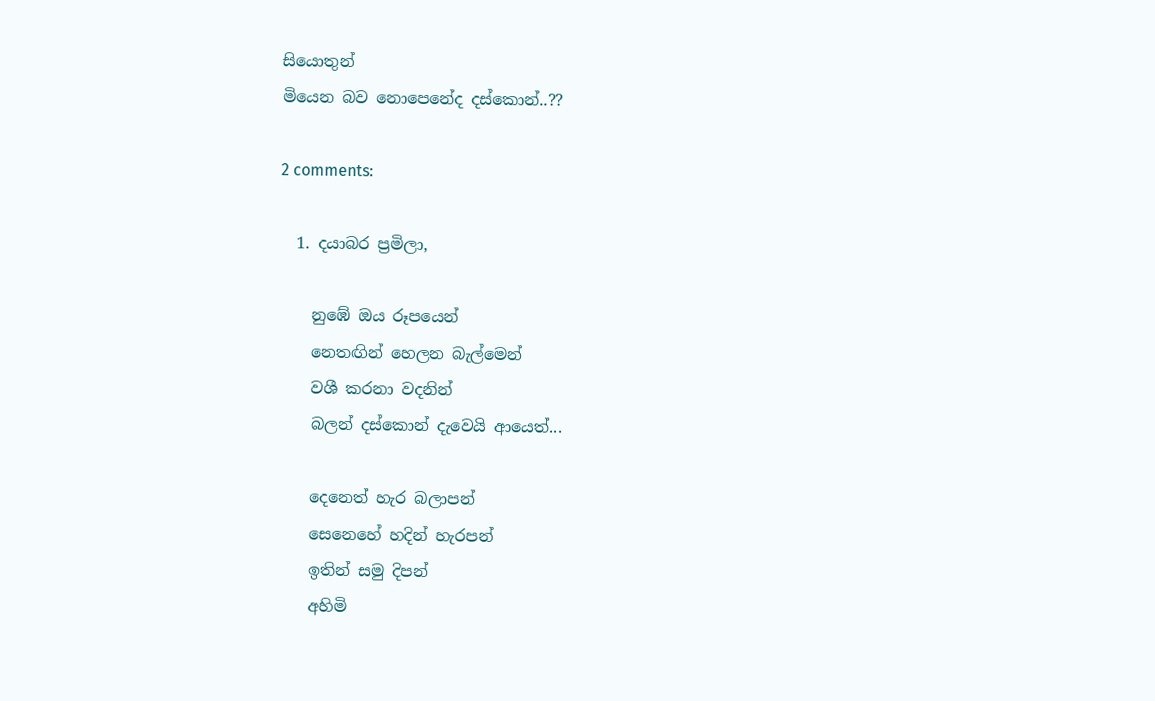සියොතුන්
මියෙන බව නොපෙනේද දස්කොන්..??

2 comments:

  1. දයාබර ප්‍රමිලා,

    නුඹේ ඔය රූපයෙන්
    නෙතඟින් හෙලන බැල්මෙන්
    වශී කරනා වදනින්
    බලන් දස්කොන් දැවෙයි ආයෙත්...

    දෙනෙත් හැර බලාපන්
    සෙනෙහේ හදින් හැරපන්
    ඉතින් සමු දිපන්
    අහිමි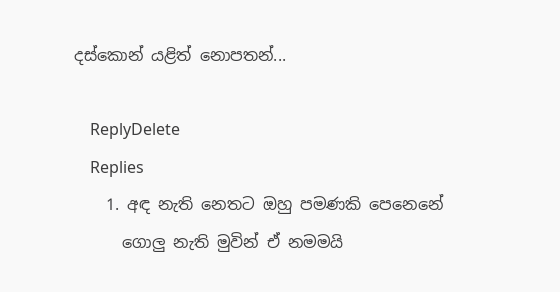දස්කොන් යළිත් නොපතන්...

    ReplyDelete
    Replies
    1. අඳ නැති නෙත‍ට ඔහු පමණකි පෙනෙනේ
      ගොලු නැති මුවින් ඒ නමමයි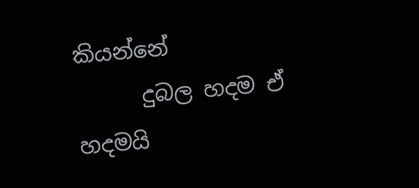කියන්නේ
      දුබල හදම ඒ හදමයි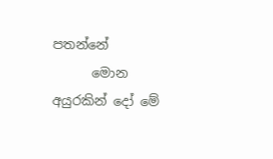පතන්නේ
      මොන අයුරකින් දෝ මේ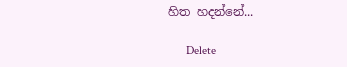හිත හදන්නේ...

      Delete